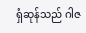ရှံဆုန်သည် ဂါဇ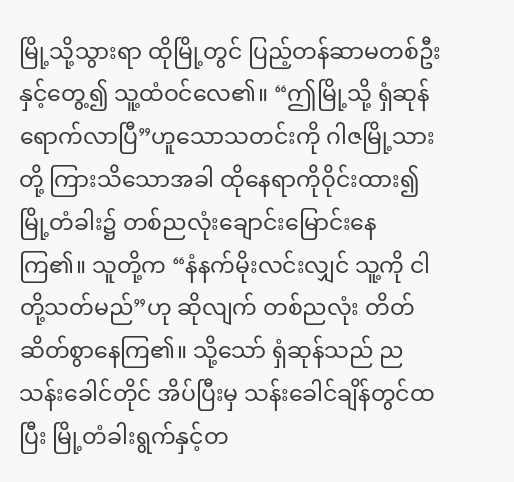မြို့သို့သွားရာ ထိုမြို့တွင် ပြည့်တန်ဆာမတစ်ဦးနှင့်တွေ့၍ သူ့ထံဝင်လေ၏။ “ဤမြို့သို့ ရှံဆုန်ရောက်လာပြီ”ဟူသောသတင်းကို ဂါဇမြို့သားတို့ ကြားသိသောအခါ ထိုနေရာကိုဝိုင်းထား၍ မြို့တံခါး၌ တစ်ညလုံးချောင်းမြောင်းနေကြ၏။ သူတို့က “နံနက်မိုးလင်းလျှင် သူ့ကို ငါတို့သတ်မည်”ဟု ဆိုလျက် တစ်ညလုံး တိတ်ဆိတ်စွာနေကြ၏။ သို့သော် ရှံဆုန်သည် ညသန်းခေါင်တိုင် အိပ်ပြီးမှ သန်းခေါင်ချိန်တွင်ထပြီး မြို့တံခါးရွက်နှင့်တ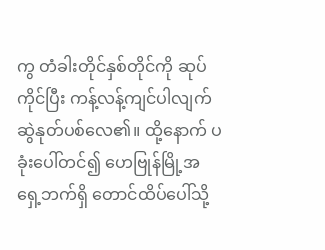ကွ တံခါးတိုင်နှစ်တိုင်ကို ဆုပ်ကိုင်ပြီး ကန့်လန့်ကျင်ပါလျက် ဆွဲနုတ်ပစ်လေ၏။ ထို့နောက် ပခုံးပေါ်တင်၍ ဟေဗြုန်မြို့အရှေ့ဘက်ရှိ တောင်ထိပ်ပေါ်သို့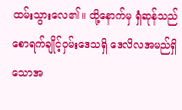ထမ်းသွားလေ၏။ ထို့နောက်မှ ရှံဆုန်သည် စောရက်ချိုင့်ဝှမ်းဒေသရှိ ဒေလိလအမည်ရှိသောအ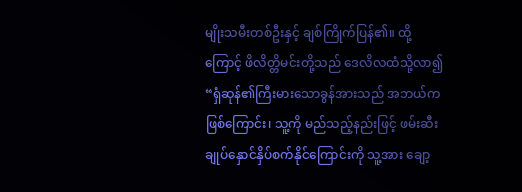မျိုးသမီးတစ်ဦးနှင့် ချစ်ကြိုက်ပြန်၏။ ထို့ကြောင့် ဖိလိတ္တိမင်းတို့သည် ဒေလိလထံသို့လာ၍ “ရှံဆုန်၏ကြီးမားသောခွန်အားသည် အဘယ်ကဖြစ်ကြောင်း၊ သူ့ကို မည်သည့်နည်းဖြင့် ဖမ်းဆီးချုပ်နှောင်နှိပ်စက်နိုင်ကြောင်းကို သူ့အား ချော့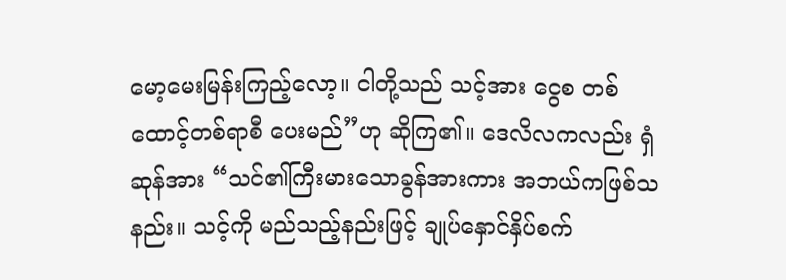မော့မေးမြန်းကြည့်လော့။ ငါတို့သည် သင့်အား ငွေစ တစ်ထောင့်တစ်ရာစီ ပေးမည်”ဟု ဆိုကြ၏။ ဒေလိလကလည်း ရှံဆုန်အား “သင်၏ကြီးမားသောခွန်အားကား အဘယ်ကဖြစ်သနည်း။ သင့်ကို မည်သည့်နည်းဖြင့် ချုပ်နှောင်နှိပ်စက်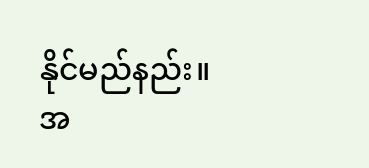နိုင်မည်နည်း။ အ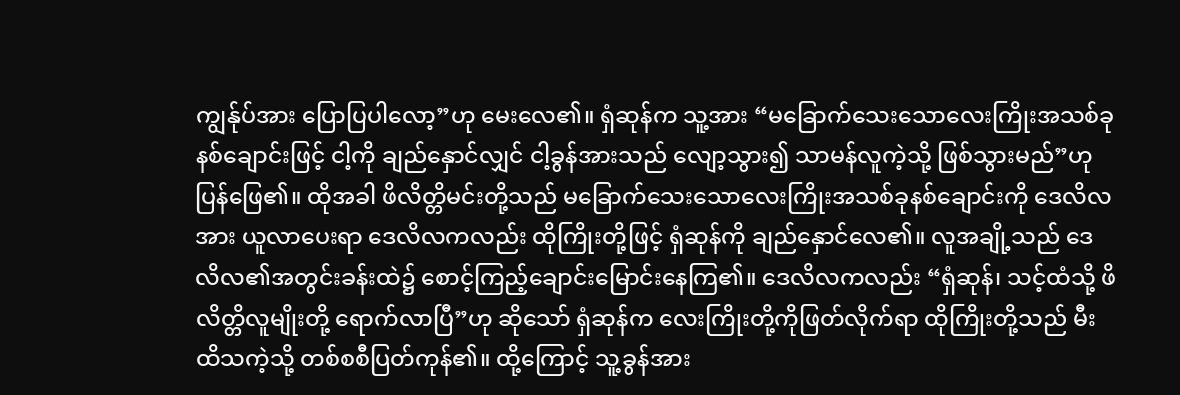ကျွန်ုပ်အား ပြောပြပါလော့”ဟု မေးလေ၏။ ရှံဆုန်က သူ့အား “မခြောက်သေးသောလေးကြိုးအသစ်ခုနစ်ချောင်းဖြင့် ငါ့ကို ချည်နှောင်လျှင် ငါ့ခွန်အားသည် လျော့သွား၍ သာမန်လူကဲ့သို့ ဖြစ်သွားမည်”ဟု ပြန်ဖြေ၏။ ထိုအခါ ဖိလိတ္တိမင်းတို့သည် မခြောက်သေးသောလေးကြိုးအသစ်ခုနစ်ချောင်းကို ဒေလိလအား ယူလာပေးရာ ဒေလိလကလည်း ထိုကြိုးတို့ဖြင့် ရှံဆုန်ကို ချည်နှောင်လေ၏။ လူအချို့သည် ဒေလိလ၏အတွင်းခန်းထဲ၌ စောင့်ကြည့်ချောင်းမြောင်းနေကြ၏။ ဒေလိလကလည်း “ရှံဆုန်၊ သင့်ထံသို့ ဖိလိတ္တိလူမျိုးတို့ ရောက်လာပြီ”ဟု ဆိုသော် ရှံဆုန်က လေးကြိုးတို့ကိုဖြတ်လိုက်ရာ ထိုကြိုးတို့သည် မီးထိသကဲ့သို့ တစ်စစီပြတ်ကုန်၏။ ထို့ကြောင့် သူ့ခွန်အား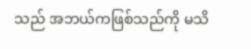သည် အဘယ်ကဖြစ်သည်ကို မသိ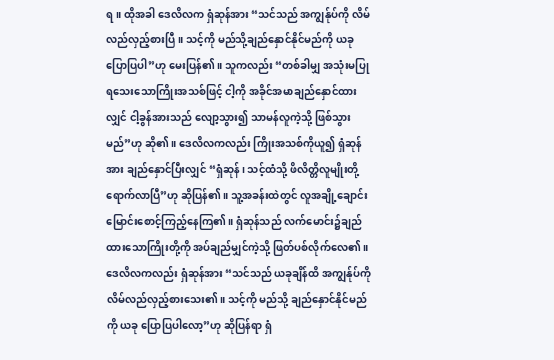ရ။ ထိုအခါ ဒေလိလက ရှံဆုန်အား “သင်သည် အကျွန်ုပ်ကို လိမ်လည်လှည့်စားပြီ။ သင့်ကို မည်သို့ချည်နှောင်နိုင်မည်ကို ယခု ပြောပြပါ”ဟု မေးပြန်၏။ သူကလည်း “တစ်ခါမျှ အသုံးမပြုရသေးသောကြိုးအသစ်ဖြင့် ငါ့ကို အခိုင်အမာချည်နှောင်ထားလျှင် ငါ့ခွန်အားသည် လျော့သွား၍ သာမန်လူကဲ့သို့ ဖြစ်သွားမည်”ဟု ဆို၏။ ဒေလိလကလည်း ကြိုးအသစ်ကိုယူ၍ ရှံဆုန်အား ချည်နှောင်ပြီးလျှင် “ရှံဆုန်၊ သင့်ထံသို့ ဖိလိတ္တိလူမျိုးတို့ ရောက်လာပြီ”ဟု ဆိုပြန်၏။ သူ့အခန်းထဲတွင် လူအချို့ချောင်းမြောင်းစောင့်ကြည့်နေကြ၏။ ရှံဆုန်သည် လက်မောင်း၌ချည်ထားသောကြိုးတို့ကို အပ်ချည်မျှင်ကဲ့သို့ ဖြတ်ပစ်လိုက်လေ၏။ ဒေလိလကလည်း ရှံဆုန်အား “သင်သည် ယခုချိန်ထိ အကျွန်ုပ်ကို လိမ်လည်လှည့်စားသေး၏။ သင့်ကို မည်သို့ ချည်နှောင်နိုင်မည်ကို ယခု ပြောပြပါလော့”ဟု ဆိုပြန်ရာ ရှံ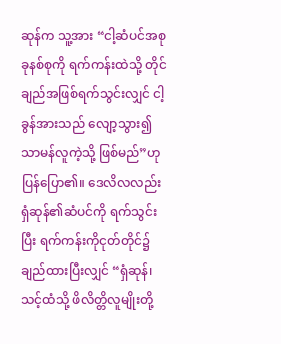ဆုန်က သူ့အား “ငါ့ဆံပင်အစုခုနစ်စုကို ရက်ကန်းထဲသို့ တိုင်ချည်အဖြစ်ရက်သွင်းလျှင် ငါ့ခွန်အားသည် လျော့သွား၍ သာမန်လူကဲ့သို့ ဖြစ်မည်”ဟု ပြန်ပြော၏။ ဒေလိလလည်း ရှံဆုန်၏ဆံပင်ကို ရက်သွင်းပြီး ရက်ကန်းကိုငုတ်တိုင်၌ချည်ထားပြီးလျှင် “ရှံဆုန်၊ သင့်ထံသို့ ဖိလိတ္တိလူမျိုးတို့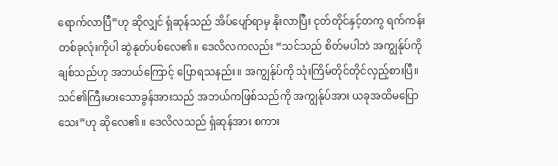ရောက်လာပြီ”ဟု ဆိုလျှင် ရှံဆုန်သည် အိပ်ပျော်ရာမှ နိုးလာပြီး ငုတ်တိုင်နှင့်တကွ ရက်ကန်းတစ်ခုလုံးကိုပါ ဆွဲနုတ်ပစ်လေ၏။ ဒေလိလကလည်း “သင်သည် စိတ်မပါဘဲ အကျွန်ုပ်ကို ချစ်သည်ဟု အဘယ်ကြောင့် ပြောရသနည်း။ အကျွန်ုပ်ကို သုံးကြိမ်တိုင်တိုင်လှည့်စားပြီ။ သင်၏ကြီးမားသောခွန်အားသည် အဘယ်ကဖြစ်သည်ကို အကျွန်ုပ်အား ယခုအထိမပြောသေး”ဟု ဆိုလေ၏။ ဒေလိလသည် ရှံဆုန်အား စကား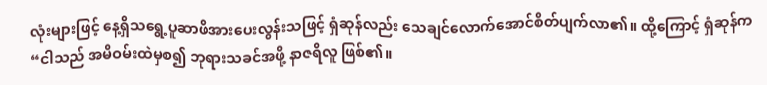လုံးများဖြင့် နေ့ရှိသရွေ့ပူဆာဖိအားပေးလွန်းသဖြင့် ရှံဆုန်လည်း သေချင်လောက်အောင်စိတ်ပျက်လာ၏။ ထို့ကြောင့် ရှံဆုန်က “ငါသည် အမိဝမ်းထဲမှစ၍ ဘုရားသခင်အဖို့ နာဇရိလူ ဖြစ်၏။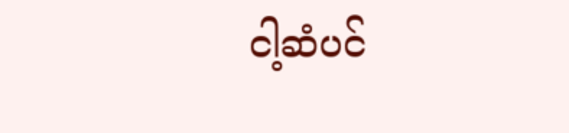ငါ့ဆံပင်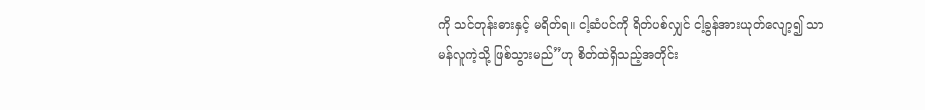ကို သင်တုန်းဓားနှင့် မရိတ်ရ။ ငါ့ဆံပင်ကို ရိတ်ပစ်လျှင် ငါ့ခွန်အားယုတ်လျော့၍ သာမန်လူကဲ့သို့ ဖြစ်သွားမည်”ဟု စိတ်ထဲရှိသည့်အတိုင်း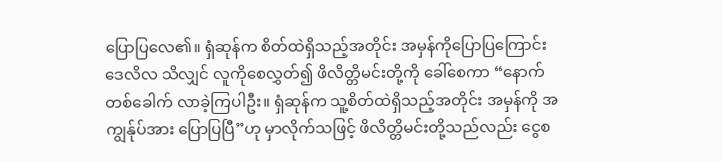ပြောပြလေ၏။ ရှံဆုန်က စိတ်ထဲရှိသည့်အတိုင်း အမှန်ကိုပြောပြကြောင်း ဒေလိလ သိလျှင် လူကိုစေလွှတ်၍ ဖိလိတ္တိမင်းတို့ကို ခေါ်စေကာ “နောက်တစ်ခေါက် လာခဲ့ကြပါဦး။ ရှံဆုန်က သူ့စိတ်ထဲရှိသည့်အတိုင်း အမှန်ကို အကျွန်ုပ်အား ပြောပြပြီ”ဟု မှာလိုက်သဖြင့် ဖိလိတ္တိမင်းတို့သည်လည်း ငွေစ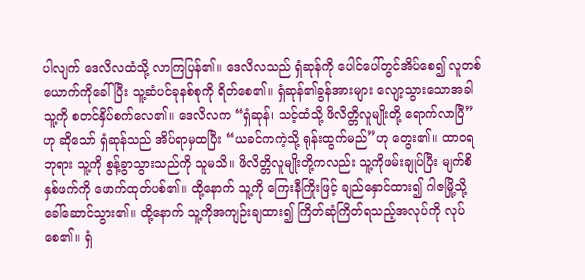ပါလျက် ဒေလိလထံသို့ လာကြပြန်၏။ ဒေလိလသည် ရှံဆုန်ကို ပေါင်ပေါ်တွင်အိပ်စေ၍ လူတစ်ယောက်ကိုခေါ်ပြီး သူ့ဆံပင်ခုနစ်စုကို ရိတ်စေ၏။ ရှံဆုန်၏ခွန်အားများ လျော့သွားသောအခါ သူ့ကို စတင်နှိပ်စက်လေ၏။ ဒေလိလက “ရှံဆုန်၊ သင့်ထံသို့ ဖိလိတ္တိလူမျိုးတို့ ရောက်လာပြီ”ဟု ဆိုသော် ရှံဆုန်သည် အိပ်ရာမှထပြီး “ယခင်ကကဲ့သို့ ရုန်းထွက်မည်”ဟု တွေး၏။ ထာဝရဘုရား သူ့ကို စွန့်ခွာသွားသည်ကို သူမသိ။ ဖိလိတ္တိလူမျိုးတို့ကလည်း သူ့ကိုဖမ်းချုပ်ပြီး မျက်စိနှစ်ဖက်ကို ဖောက်ထုတ်ပစ်၏။ ထို့နောက် သူ့ကို ကြေးနီကြိုးဖြင့် ချည်နှောင်ထား၍ ဂါဇမြို့သို့ ခေါ်ဆောင်သွား၏။ ထို့နောက် သူ့ကိုအကျဉ်းချထား၍ ကြိတ်ဆုံကြိတ်ရသည့်အလုပ်ကို လုပ်စေ၏။ ရှံ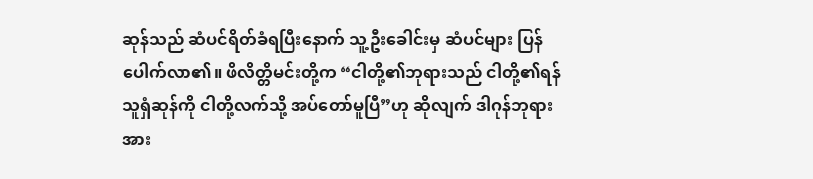ဆုန်သည် ဆံပင်ရိတ်ခံရပြီးနောက် သူ့ဦးခေါင်းမှ ဆံပင်များ ပြန်ပေါက်လာ၏။ ဖိလိတ္တိမင်းတို့က “ငါတို့၏ဘုရားသည် ငါတို့၏ရန်သူရှံဆုန်ကို ငါတို့လက်သို့ အပ်တော်မူပြီ”ဟု ဆိုလျက် ဒါဂုန်ဘုရားအား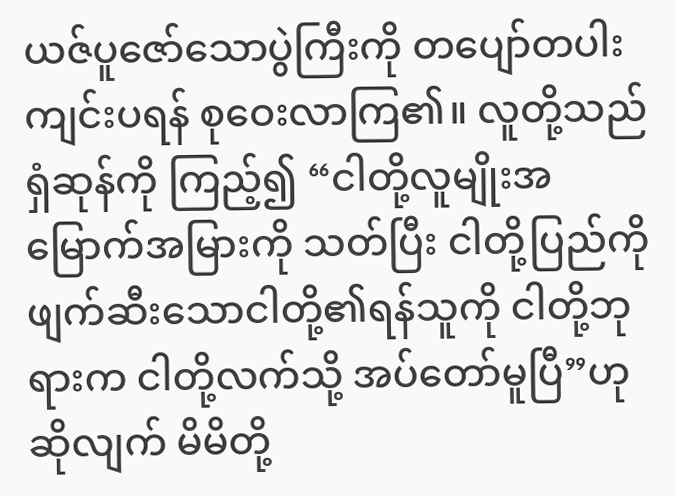ယဇ်ပူဇော်သောပွဲကြီးကို တပျော်တပါးကျင်းပရန် စုဝေးလာကြ၏။ လူတို့သည် ရှံဆုန်ကို ကြည့်၍ “ငါတို့လူမျိုးအမြောက်အမြားကို သတ်ပြီး ငါတို့ပြည်ကို ဖျက်ဆီးသောငါတို့၏ရန်သူကို ငါတို့ဘုရားက ငါတို့လက်သို့ အပ်တော်မူပြီ”ဟု ဆိုလျက် မိမိတို့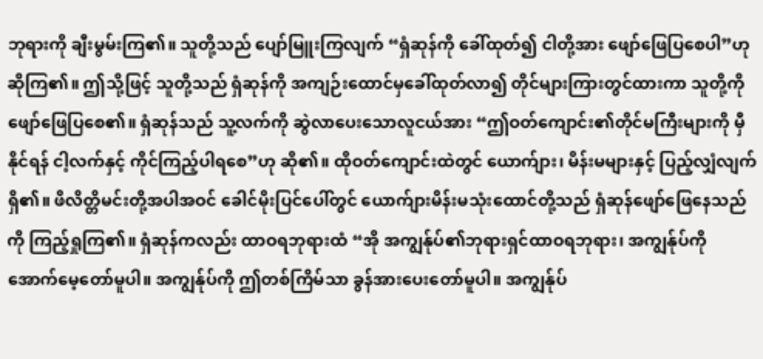ဘုရားကို ချီးမွမ်းကြ၏။ သူတို့သည် ပျော်မြူးကြလျက် “ရှံဆုန်ကို ခေါ်ထုတ်၍ ငါတို့အား ဖျော်ဖြေပြစေပါ”ဟု ဆိုကြ၏။ ဤသို့ဖြင့် သူတို့သည် ရှံဆုန်ကို အကျဉ်းထောင်မှခေါ်ထုတ်လာ၍ တိုင်များကြားတွင်ထားကာ သူတို့ကို ဖျော်ဖြေပြစေ၏။ ရှံဆုန်သည် သူ့လက်ကို ဆွဲလာပေးသောလူငယ်အား “ဤဝတ်ကျောင်း၏တိုင်မကြီးများကို မှီနိုင်ရန် ငါ့လက်နှင့် ကိုင်ကြည့်ပါရစေ”ဟု ဆို၏။ ထိုဝတ်ကျောင်းထဲတွင် ယောက်ျား၊ မိန်းမများနှင့် ပြည့်လျှံလျက် ရှိ၏။ ဖိလိတ္တိမင်းတို့အပါအဝင် ခေါင်မိုးပြင်ပေါ်တွင် ယောက်ျားမိန်းမသုံးထောင်တို့သည် ရှံဆုန်ဖျော်ဖြေနေသည်ကို ကြည့်ရှုကြ၏။ ရှံဆုန်ကလည်း ထာဝရဘုရားထံ “အို အကျွန်ုပ်၏ဘုရားရှင်ထာဝရဘုရား၊ အကျွန်ုပ်ကို အောက်မေ့တော်မူပါ။ အကျွန်ုပ်ကို ဤတစ်ကြိမ်သာ ခွန်အားပေးတော်မူပါ။ အကျွန်ုပ်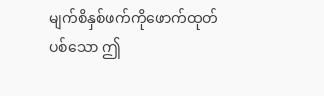မျက်စိနှစ်ဖက်ကိုဖောက်ထုတ်ပစ်သော ဤ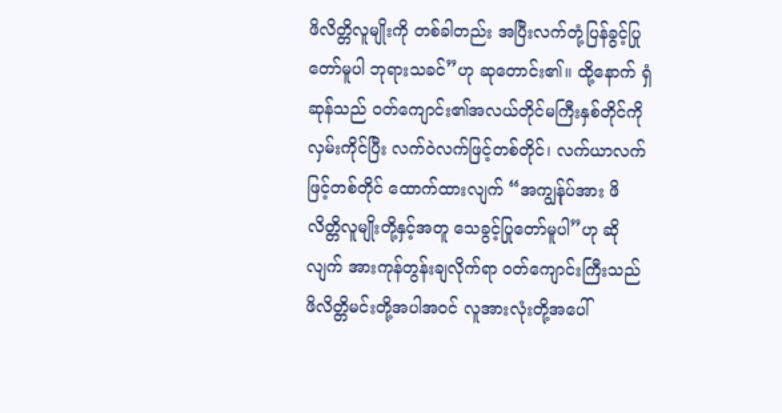ဖိလိတ္တိလူမျိုးကို တစ်ခါတည်း အပြီးလက်တုံ့ပြန်ခွင့်ပြုတော်မူပါ ဘုရားသခင်”ဟု ဆုတောင်း၏။ ထို့နောက် ရှံဆုန်သည် ဝတ်ကျောင်း၏အလယ်တိုင်မကြီးနှစ်တိုင်ကို လှမ်းကိုင်ပြီး လက်ဝဲလက်ဖြင့်တစ်တိုင်၊ လက်ယာလက်ဖြင့်တစ်တိုင် ထောက်ထားလျက် “အကျွန်ုပ်အား ဖိလိတ္တိလူမျိုးတို့နှင့်အတူ သေခွင့်ပြုတော်မူပါ”ဟု ဆိုလျက် အားကုန်တွန်းချလိုက်ရာ ဝတ်ကျောင်းကြီးသည် ဖိလိတ္တိမင်းတို့အပါအဝင် လူအားလုံးတို့အပေါ်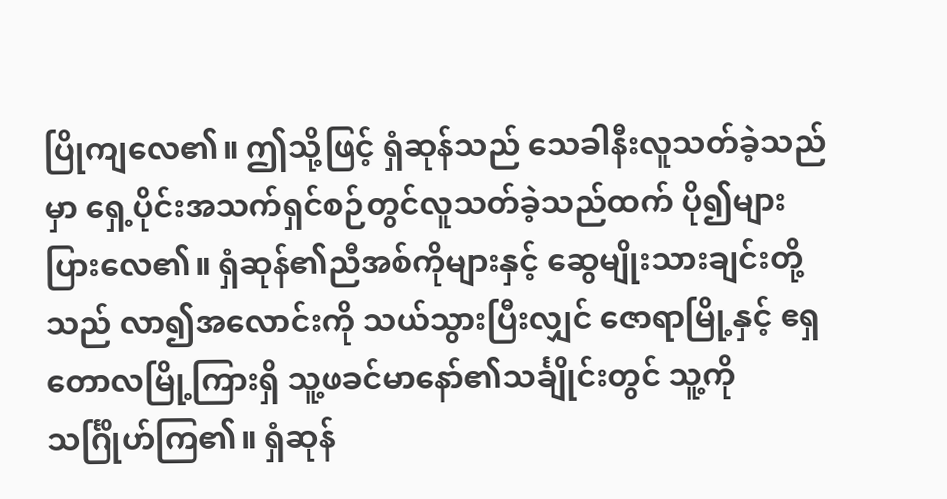ပြိုကျလေ၏။ ဤသို့ဖြင့် ရှံဆုန်သည် သေခါနီးလူသတ်ခဲ့သည်မှာ ရှေ့ပိုင်းအသက်ရှင်စဉ်တွင်လူသတ်ခဲ့သည်ထက် ပို၍များပြားလေ၏။ ရှံဆုန်၏ညီအစ်ကိုများနှင့် ဆွေမျိုးသားချင်းတို့သည် လာ၍အလောင်းကို သယ်သွားပြီးလျှင် ဇောရာမြို့နှင့် ဧရှတောလမြို့ကြားရှိ သူ့ဖခင်မာနော်၏သင်္ချိုင်းတွင် သူ့ကိုသင်္ဂြိုဟ်ကြ၏။ ရှံဆုန်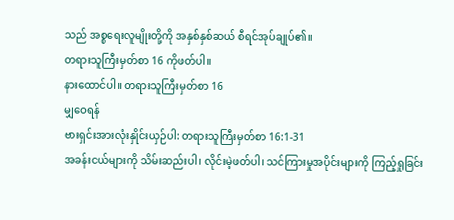သည် အစ္စရေးလူမျိုးတို့ကို အနှစ်နှစ်ဆယ် စီရင်အုပ်ချုပ်၏။
တရားသူကြီးမှတ်စာ 16 ကိုဖတ်ပါ။
နားထောင်ပါ။ တရားသူကြီးမှတ်စာ 16
မျှဝေရန်
ဗားရှင်းအားလုံးနှိုင်းယှဉ်ပါ: တရားသူကြီးမှတ်စာ 16:1-31
အခန်းငယ်များကို သိမ်းဆည်းပါ၊ လိုင်းမဲ့ဖတ်ပါ၊ သင်ကြားမှုအပိုင်းများကို ကြည့်ရှုခြင်း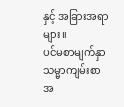နှင့် အခြားအရာများ။
ပင်မစာမျက်နှာ
သမ္မာကျမ်းစာ
အ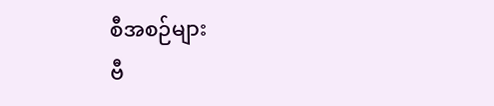စီအစဉ်များ
ဗီ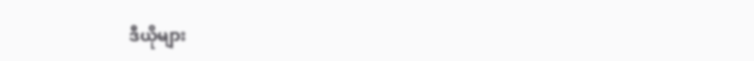ဒီယိုများ